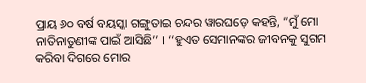ପ୍ରାୟ ୬୦ ବର୍ଷ ବୟସ୍କା ଗଙ୍ଗୁତାଇ ଚନ୍ଦର ୱାରଘଡ଼େ କହନ୍ତି, “ମୁଁ ମୋ ନାତିନାତୁଣୀଙ୍କ ପାଇଁ ଆସିଛି’’ । ‘‘ହୁଏତ ସେମାନଙ୍କର ଜୀବନକୁ ସୁଗମ କରିବା ଦିଗରେ ମୋର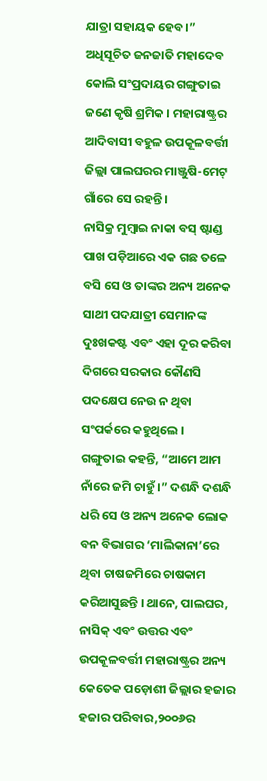ଯାତ୍ରା ସହାୟକ ହେବ।”
ଅଧିସୂଚିତ ଜନଜାତି ମହାଦେବ କୋଲି ସଂପ୍ରଦାୟର ଗଙ୍ଗୁତାଇ ଜଣେ କୃଷି ଶ୍ରମିକ । ମହାରାଷ୍ଟ୍ରର ଆଦିବାସୀ ବହୁଳ ଉପକୂଳବର୍ତ୍ତୀ ଜିଲ୍ଲା ପାଲଘରର ମାଞ୍ଜୁଷି-ମେଟ୍ ଗାଁରେ ସେ ରହନ୍ତି ।
ନାସିକ୍ର ମୁମ୍ବାଇ ନାକା ବସ୍ ଷ୍ଟାଣ୍ଡ ପାଖ ପଡ଼ିଆରେ ଏକ ଗଛ ତଳେ ବସି ସେ ଓ ତାଙ୍କର ଅନ୍ୟ ଅନେକ ସାଥୀ ପଦଯାତ୍ରୀ ସେମାନଙ୍କ ଦୁଃଖକଷ୍ଟ ଏବଂ ଏହା ଦୂର କରିବା ଦିଗରେ ସରକାର କୌଣସି ପଦକ୍ଷେପ ନେଉ ନ ଥିବା ସଂପର୍କରେ କହୁଥିଲେ ।
ଗଙ୍ଗୁତାଇ କହନ୍ତି, “ଆମେ ଆମ ନାଁରେ ଜମି ଚାହୁଁ ।” ଦଶନ୍ଧି ଦଶନ୍ଧି ଧରି ସେ ଓ ଅନ୍ୟ ଅନେକ ଲୋକ ବନ ବିଭାଗର ‘ମାଲିକାନା’ରେ ଥିବା ଚାଷଜମିରେ ଚାଷକାମ କରିଆସୁଛନ୍ତି । ଥାନେ, ପାଲଘର, ନାସିକ୍ ଏବଂ ଉତ୍ତର ଏବଂ ଉପକୂଳବର୍ତ୍ତୀ ମହାରାଷ୍ଟ୍ରର ଅନ୍ୟ କେତେକ ପଡ଼ୋଶୀ ଜିଲ୍ଲାର ହଜାର ହଜାର ପରିବାର,୨୦୦୬ର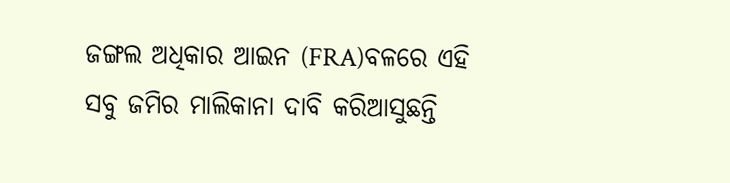ଜଙ୍ଗଲ ଅଧିକାର ଆଇନ (FRA)ବଳରେ ଏହି ସବୁ ଜମିର ମାଲିକାନା ଦାବି କରିଆସୁଛନ୍ତି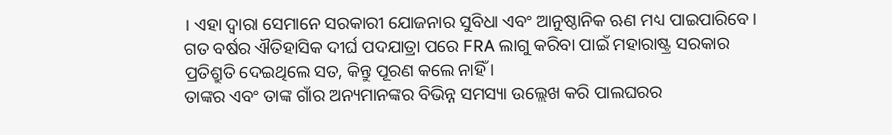। ଏହା ଦ୍ୱାରା ସେମାନେ ସରକାରୀ ଯୋଜନାର ସୁବିଧା ଏବଂ ଆନୁଷ୍ଠାନିକ ଋଣ ମଧ୍ୟ ପାଇପାରିବେ । ଗତ ବର୍ଷର ଐତିହାସିକ ଦୀର୍ଘ ପଦଯାତ୍ରା ପରେ FRA ଲାଗୁ କରିବା ପାଇଁ ମହାରାଷ୍ଟ୍ର ସରକାର ପ୍ରତିଶ୍ରୁତି ଦେଇଥିଲେ ସତ, କିନ୍ତୁ ପୂରଣ କଲେ ନାହିଁ ।
ତାଙ୍କର ଏବଂ ତାଙ୍କ ଗାଁର ଅନ୍ୟମାନଙ୍କର ବିଭିନ୍ନ ସମସ୍ୟା ଉଲ୍ଲେଖ କରି ପାଲଘରର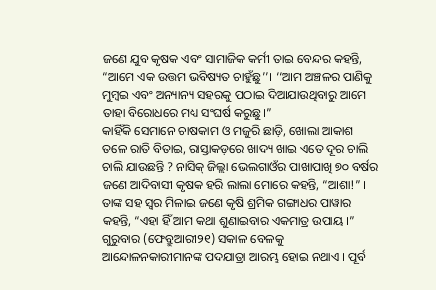ଜଣେ ଯୁବ କୃଷକ ଏବଂ ସାମାଜିକ କର୍ମୀ ତାଇ ବେନ୍ଦର କହନ୍ତି, “ଆମେ ଏକ ଉତ୍ତମ ଭବିଷ୍ୟତ ଚାହୁଁଛୁ’’। ‘‘ଆମ ଅଞ୍ଚଳର ପାଣିକୁ ମୁମ୍ବଇ ଏବଂ ଅନ୍ୟାନ୍ୟ ସହରକୁ ପଠାଇ ଦିଆଯାଉଥିବାରୁ ଆମେ ତାହା ବିରୋଧରେ ମଧ୍ୟ ସଂଘର୍ଷ କରୁଛୁ।”
କାହିଁକି ସେମାନେ ଚାଷକାମ ଓ ମଜୁରି ଛାଡ଼ି, ଖୋଲା ଆକାଶ ତଳେ ରାତି ବିତାଇ, ରାସ୍ତାକଡ଼ରେ ଖାଦ୍ୟ ଖାଇ ଏତେ ଦୂର ଚାଲି ଚାଲି ଯାଉଛନ୍ତି ? ନାସିକ୍ ଜିଲ୍ଲା ଭେଲଗାଓଁର ପାଖାପାଖି ୭୦ ବର୍ଷର ଜଣେ ଆଦିବାସୀ କୃଷକ ହରି ଲାଲା ମୋରେ କହନ୍ତି, “ଆଶା!” । ତାଙ୍କ ସହ ସ୍ୱର ମିଳାଇ ଜଣେ କୃଷି ଶ୍ରମିକ ଗଙ୍ଗାଧର ପାୱାର କହନ୍ତି, “ଏହା ହିଁ ଆମ କଥା ଶୁଣାଇବାର ଏକମାତ୍ର ଉପାୟ ।”
ଗୁରୁବାର (ଫେବ୍ରୁଆରୀ୨୧) ସକାଳ ବେଳକୁ ଆନ୍ଦୋଳନକାରୀମାନଙ୍କ ପଦଯାତ୍ରା ଆରମ୍ଭ ହୋଇ ନଥାଏ । ପୂର୍ବ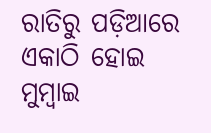ରାତିରୁ ପଡ଼ିଆରେ ଏକାଠି ହୋଇ ମୁମ୍ବାଇ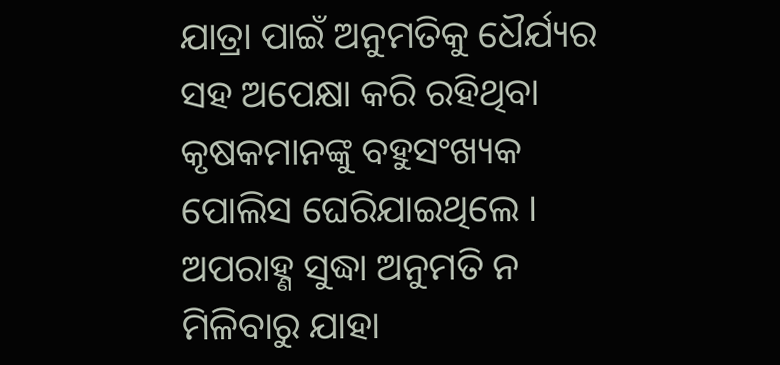ଯାତ୍ରା ପାଇଁ ଅନୁମତିକୁ ଧୈର୍ଯ୍ୟର ସହ ଅପେକ୍ଷା କରି ରହିଥିବା କୃଷକମାନଙ୍କୁ ବହୁସଂଖ୍ୟକ ପୋଲିସ ଘେରିଯାଇଥିଲେ । ଅପରାହ୍ଣ ସୁଦ୍ଧା ଅନୁମତି ନ ମିଳିବାରୁ ଯାହା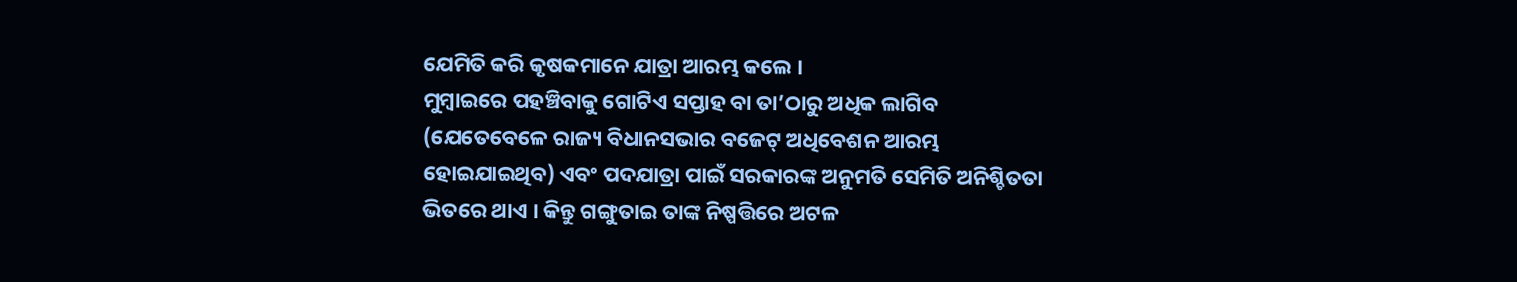ଯେମିତି କରି କୃଷକମାନେ ଯାତ୍ରା ଆରମ୍ଭ କଲେ ।
ମୁମ୍ବାଇରେ ପହଞ୍ଚିବାକୁ ଗୋଟିଏ ସପ୍ତାହ ବା ତା’ଠାରୁ ଅଧିକ ଲାଗିବ (ଯେତେବେଳେ ରାଜ୍ୟ ବିଧାନସଭାର ବଜେଟ୍ ଅଧିବେଶନ ଆରମ୍ଭ ହୋଇଯାଇଥିବ) ଏବଂ ପଦଯାତ୍ରା ପାଇଁ ସରକାରଙ୍କ ଅନୁମତି ସେମିତି ଅନିଶ୍ଚିତତା ଭିତରେ ଥାଏ । କିନ୍ତୁ ଗଙ୍ଗୁତାଇ ତାଙ୍କ ନିଷ୍ପତ୍ତିରେ ଅଟଳ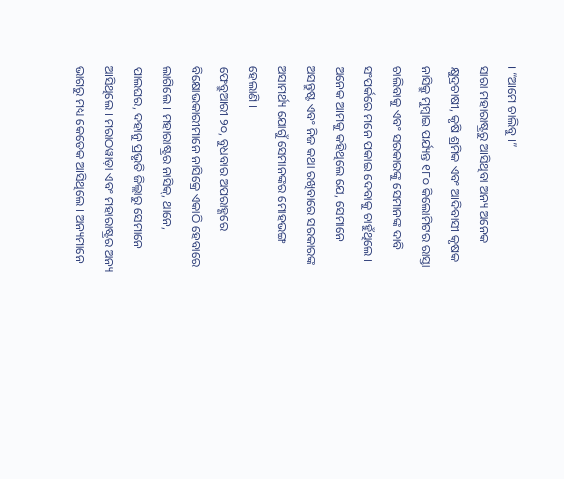। “ଆମେ ଚାଲିବୁ ।”
ସାରା ମହାରାଷ୍ଟ୍ରରୁ ଆସିଥିବା ଅନ୍ୟ ଅନେକ କ୍ଷୁଦ୍ରଚାଷୀ, କୃଷି ଶ୍ରମିକ ଏବଂ ଆଦିବାସୀ କୃଷକ ନାସିକ୍ରୁ ମୁମ୍ବାଇ ପର୍ଯ୍ୟନ୍ତ ୧୮୦ କିଲୋମିଟର ରାସ୍ତା ଚାଲିବାକୁ ଏବଂ ସରକାରଙ୍କୁ ସେମାନଙ୍କ ଦାବି ସଂପର୍କରେ ମନେ ପକାଇ ଦେବାକୁ ଚାହୁଁଥିଲେ । ଅନେକ ଆମକୁ କହିଥିଲେ ଯେ, ସେମାନେ ଅସନ୍ତୁଷ୍ଟ ଏବଂ ନିଜ କଥା ରଖିବାରେ ସରକାରଙ୍କ ଅସାମର୍ଥ୍ୟ ଯୋଗୁଁ ସେମାନଙ୍କର ମୋହଭଙ୍ଗ ହେଲାଣି ।
ଫେବ୍ରୁଆରୀ ୨୦, ବୁଧବାର ଅପରାହ୍ଣରେ ବିକ୍ଷୋଭକାରୀମାନେ ନାସିକ୍ରେ ଏକାଠି ହେବାରେ ଲାଗିଲେ । ମହାରାଷ୍ଟ୍ରର ନାସିକ୍, ଥାନେ, ପାଲଘର, ଦହାନୁ ପ୍ରଭୃତି ଜିଲ୍ଲାରୁ ସେମାନେ ଆସିଥିଲେ । ମରାଠୱାଡ଼ା ଏବଂ ମହାରାଷ୍ଟ୍ରର ଅନ୍ୟ ଭାଗରୁ ମଧ୍ୟ କେତେକ ଆସିଥିଲେ । ଅନ୍ୟମାନେ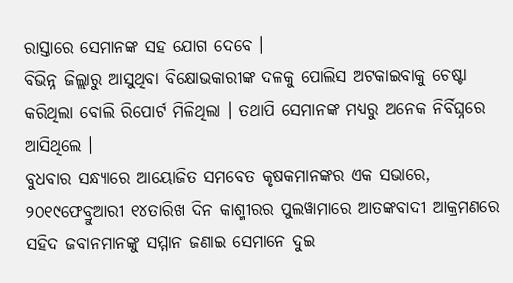ରାସ୍ତାରେ ସେମାନଙ୍କ ସହ ଯୋଗ ଦେବେ ।
ବିଭିନ୍ନ ଜିଲ୍ଲାରୁ ଆସୁଥିବା ବିକ୍ଷୋଭକାରୀଙ୍କ ଦଳକୁ ପୋଲିସ ଅଟକାଇବାକୁ ଚେଷ୍ଟା କରିଥିଲା ବୋଲି ରିପୋର୍ଟ ମିଳିଥିଲା । ତଥାପି ସେମାନଙ୍କ ମଧ୍ୟରୁ ଅନେକ ନିର୍ବିଘ୍ନରେ ଆସିଥିଲେ ।
ବୁଧବାର ସନ୍ଧ୍ୟାରେ ଆୟୋଜିତ ସମବେତ କୃଷକମାନଙ୍କର ଏକ ସଭାରେ, ୨୦୧୯ଫେବ୍ରୁଆରୀ ୧୪ତାରିଖ ଦିନ କାଶ୍ମୀରର ପୁଲୱାମାରେ ଆତଙ୍କବାଦୀ ଆକ୍ରମଣରେ ସହିଦ ଜବାନମାନଙ୍କୁ ସମ୍ମାନ ଜଣାଇ ସେମାନେ ଦୁଇ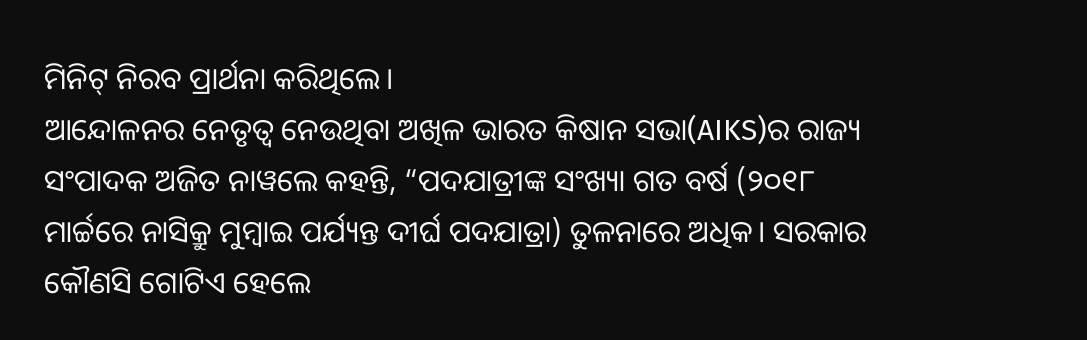ମିନିଟ୍ ନିରବ ପ୍ରାର୍ଥନା କରିଥିଲେ।
ଆନ୍ଦୋଳନର ନେତୃତ୍ୱ ନେଉଥିବା ଅଖିଳ ଭାରତ କିଷାନ ସଭା(AIKS)ର ରାଜ୍ୟ ସଂପାଦକ ଅଜିତ ନାୱଲେ କହନ୍ତି, “ପଦଯାତ୍ରୀଙ୍କ ସଂଖ୍ୟା ଗତ ବର୍ଷ (୨୦୧୮ ମାର୍ଚ୍ଚରେ ନାସିକ୍ରୁ ମୁମ୍ବାଇ ପର୍ଯ୍ୟନ୍ତ ଦୀର୍ଘ ପଦଯାତ୍ରା) ତୁଳନାରେ ଅଧିକ। ସରକାର କୌଣସି ଗୋଟିଏ ହେଲେ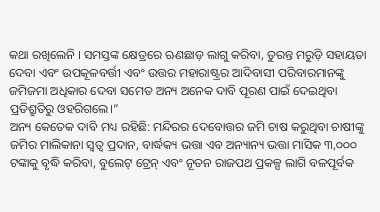କଥା ରଖିଲେନି । ସମସ୍ତଙ୍କ କ୍ଷେତ୍ରରେ ଋଣଛାଡ଼ ଲାଗୁ କରିବା, ତୁରନ୍ତ ମରୁଡ଼ି ସହାୟତା ଦେବା ଏବଂ ଉପକୂଳବର୍ତ୍ତୀ ଏବଂ ଉତ୍ତର ମହାରାଷ୍ଟ୍ରର ଆଦିବାସୀ ପରିବାରମାନଙ୍କୁ ଜମିଜମା ଅଧିକାର ଦେବା ସମେତ ଅନ୍ୟ ଅନେକ ଦାବି ପୂରଣ ପାଇଁ ଦେଇଥିବା ପ୍ରତିଶ୍ରୁତିରୁ ଓହରିଗଲେ।”
ଅନ୍ୟ କେତେକ ଦାବି ମଧ୍ୟ ରହିଛି: ମନ୍ଦିରର ଦେବୋତ୍ତର ଜମି ଚାଷ କରୁଥିବା ଚାଷୀଙ୍କୁ ଜମିର ମାଲିକାନା ସ୍ୱତ୍ୱ ପ୍ରଦାନ, ବାର୍ଦ୍ଧକ୍ୟ ଭତ୍ତା ଏବ ଅନ୍ୟାନ୍ୟ ଭତ୍ତା ମାସିକ ୩,୦୦୦ ଟଙ୍କାକୁ ବୃଦ୍ଧି କରିବା, ବୁଲେଟ୍ ଟ୍ରେନ୍ ଏବଂ ନୂତନ ରାଜପଥ ପ୍ରକଳ୍ପ ଲାଗି ବଳପୂର୍ବକ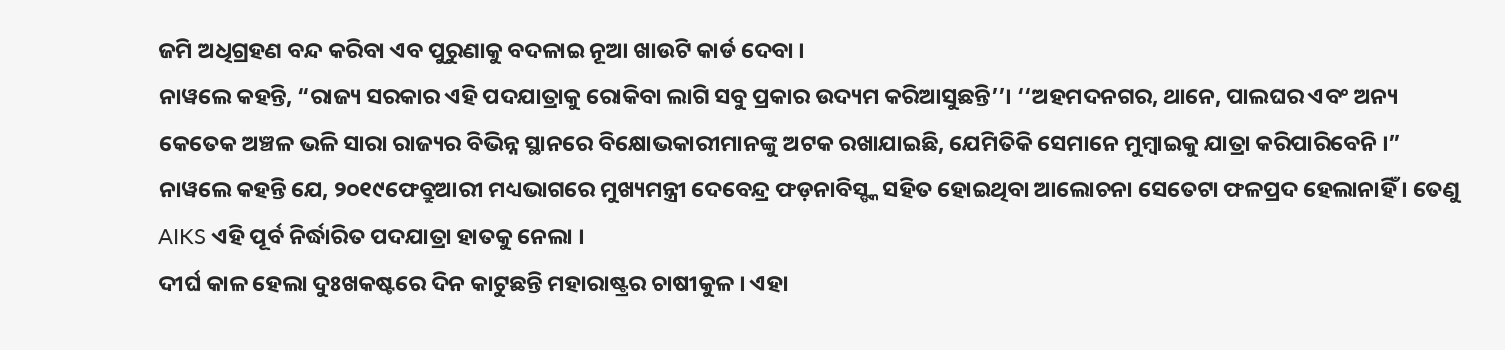ଜମି ଅଧିଗ୍ରହଣ ବନ୍ଦ କରିବା ଏବ ପୁରୁଣାକୁ ବଦଳାଇ ନୂଆ ଖାଉଟି କାର୍ଡ ଦେବା ।
ନାୱଲେ କହନ୍ତି, “ରାଜ୍ୟ ସରକାର ଏହି ପଦଯାତ୍ରାକୁ ରୋକିବା ଲାଗି ସବୁ ପ୍ରକାର ଉଦ୍ୟମ କରିଆସୁଛନ୍ତି’’। ‘‘ଅହମଦନଗର, ଥାନେ, ପାଲଘର ଏବଂ ଅନ୍ୟ କେତେକ ଅଞ୍ଚଳ ଭଳି ସାରା ରାଜ୍ୟର ବିଭିନ୍ନ ସ୍ଥାନରେ ବିକ୍ଷୋଭକାରୀମାନଙ୍କୁ ଅଟକ ରଖାଯାଇଛି, ଯେମିତିକି ସେମାନେ ମୁମ୍ବାଇକୁ ଯାତ୍ରା କରିପାରିବେନି ।”
ନାୱଲେ କହନ୍ତି ଯେ, ୨୦୧୯ଫେବ୍ରୁଆରୀ ମଧ୍ୟଭାଗରେ ମୁଖ୍ୟମନ୍ତ୍ରୀ ଦେବେନ୍ଦ୍ର ଫଡ଼ନାବିସ୍ଙ୍କ ସହିତ ହୋଇଥିବା ଆଲୋଚନା ସେତେଟା ଫଳପ୍ରଦ ହେଲାନାହିଁ । ତେଣୁ AIKS ଏହି ପୂର୍ବ ନିର୍ଦ୍ଧାରିତ ପଦଯାତ୍ରା ହାତକୁ ନେଲା ।
ଦୀର୍ଘ କାଳ ହେଲା ଦୁଃଖକଷ୍ଟରେ ଦିନ କାଟୁଛନ୍ତି ମହାରାଷ୍ଟ୍ରର ଚାଷୀକୁଳ । ଏହା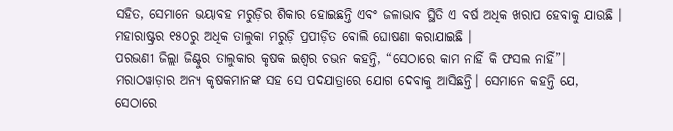ସହିତ, ସେମାନେ ଭୟାବହ ମରୁଡ଼ିର ଶିକାର ହୋଇଛନ୍ତି ଏବଂ ଜଳାଭାବ ସ୍ଥିତି ଏ ବର୍ଷ ଅଧିକ ଖରାପ ହେବାକୁ ଯାଉଛି । ମହାରାଷ୍ଟ୍ରର ୧୫୦ରୁ ଅଧିକ ତାଲୁକା ମରୁଡ଼ି ପ୍ରପୀଡ଼ିତ ବୋଲି ଘୋଷଣା କରାଯାଇଛି ।
ପରଭଣୀ ଜିଲ୍ଲା ଜିଣ୍ଟୁର ତାଲୁକାର କୃଷକ ଇଶ୍ୱର ଚଭନ କହନ୍ତି, “ସେଠାରେ କାମ ନାହିଁ କି ଫସଲ ନାହିଁ”। ମରାଠୱାଡ଼ାର ଅନ୍ୟ କୃଷକମାନଙ୍କ ସହ ସେ ପଦଯାତ୍ରାରେ ଯୋଗ ଦେବାକୁ ଆସିଛନ୍ତି। ସେମାନେ କହନ୍ତି ଯେ, ସେଠାରେ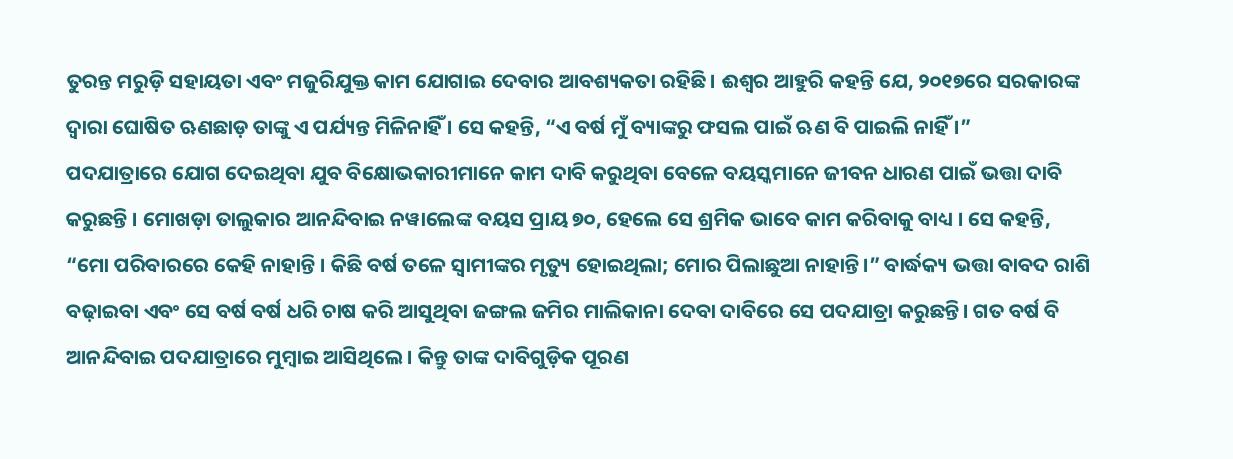ତୁରନ୍ତ ମରୁଡ଼ି ସହାୟତା ଏବଂ ମଜୁରିଯୁକ୍ତ କାମ ଯୋଗାଇ ଦେବାର ଆବଶ୍ୟକତା ରହିଛି। ଈଶ୍ୱର ଆହୁରି କହନ୍ତି ଯେ, ୨୦୧୭ରେ ସରକାରଙ୍କ ଦ୍ୱାରା ଘୋଷିତ ଋଣଛାଡ଼ ତାଙ୍କୁ ଏ ପର୍ଯ୍ୟନ୍ତ ମିଳିନାହିଁ । ସେ କହନ୍ତି, “ଏ ବର୍ଷ ମୁଁ ବ୍ୟାଙ୍କରୁ ଫସଲ ପାଇଁ ଋଣ ବି ପାଇଲି ନାହିଁ ।”
ପଦଯାତ୍ରାରେ ଯୋଗ ଦେଇଥିବା ଯୁବ ବିକ୍ଷୋଭକାରୀମାନେ କାମ ଦାବି କରୁଥିବା ବେଳେ ବୟସ୍କମାନେ ଜୀବନ ଧାରଣ ପାଇଁ ଭତ୍ତା ଦାବି କରୁଛନ୍ତି । ମୋଖଡ଼ା ତାଲୁକାର ଆନନ୍ଦିବାଇ ନୱାଲେଙ୍କ ବୟସ ପ୍ରାୟ ୭୦, ହେଲେ ସେ ଶ୍ରମିକ ଭାବେ କାମ କରିବାକୁ ବାଧ୍ୟ । ସେ କହନ୍ତି, “ମୋ ପରିବାରରେ କେହି ନାହାନ୍ତି । କିଛି ବର୍ଷ ତଳେ ସ୍ୱାମୀଙ୍କର ମୃତ୍ୟୁ ହୋଇଥିଲା; ମୋର ପିଲାଛୁଆ ନାହାନ୍ତି।” ବାର୍ଦ୍ଧକ୍ୟ ଭତ୍ତା ବାବଦ ରାଶି ବଢ଼ାଇବା ଏବଂ ସେ ବର୍ଷ ବର୍ଷ ଧରି ଚାଷ କରି ଆସୁଥିବା ଜଙ୍ଗଲ ଜମିର ମାଲିକାନା ଦେବା ଦାବିରେ ସେ ପଦଯାତ୍ରା କରୁଛନ୍ତି। ଗତ ବର୍ଷ ବି ଆନନ୍ଦିବାଇ ପଦଯାତ୍ରାରେ ମୁମ୍ବାଇ ଆସିଥିଲେ। କିନ୍ତୁ ତାଙ୍କ ଦାବିଗୁଡ଼ିକ ପୂରଣ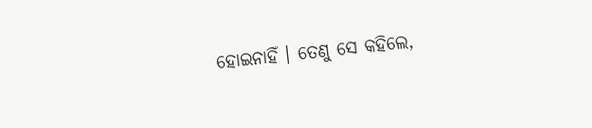ହୋଇନାହିଁ । ତେଣୁ ସେ କହିଲେ,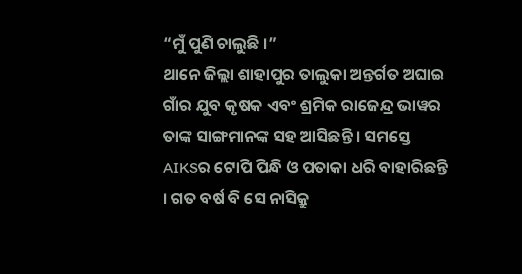“ମୁଁ ପୁଣି ଚାଲୁଛି ।”
ଥାନେ ଜିଲ୍ଲା ଶାହାପୁର ତାଲୁକା ଅନ୍ତର୍ଗତ ଅଘାଇ ଗାଁର ଯୁବ କୃଷକ ଏବଂ ଶ୍ରମିକ ରାଜେନ୍ଦ୍ର ଭାୱର ତାଙ୍କ ସାଙ୍ଗମାନଙ୍କ ସହ ଆସିଛନ୍ତି । ସମସ୍ତେ AIKSର ଟୋପି ପିନ୍ଧି ଓ ପତାକା ଧରି ବାହାରିଛନ୍ତି । ଗତ ବର୍ଷ ବି ସେ ନାସିକ୍ରୁ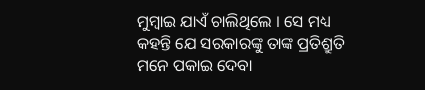ମୁମ୍ବାଇ ଯାଏଁ ଚାଲିଥିଲେ । ସେ ମଧ୍ୟ କହନ୍ତି ଯେ ସରକାରଙ୍କୁ ତାଙ୍କ ପ୍ରତିଶ୍ରୁତି ମନେ ପକାଇ ଦେବା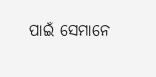ପାଇଁ ସେମାନେ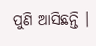ପୁଣି ଆସିଛନ୍ତି ।